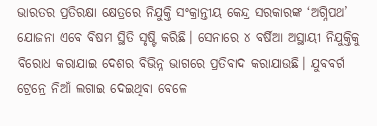ଭାରତର ପ୍ରତିରକ୍ଷା କ୍ଷେତ୍ରରେ ନିଯୁକ୍ତି ସଂକ୍ରାନ୍ତୀୟ କେନ୍ଦ୍ର ସରକାରଙ୍କ ‘ଅଗ୍ନିପଥ’ ଯୋଜନା ଏବେ ବିଷମ ସ୍ଥିତି ସୃଷ୍ଟି କରିଛି। ସେନାରେ ୪ ବର୍ଷିଆ ଅସ୍ଥାୟୀ ନିଯୁକ୍ତିକୁ ବିରୋଧ କରାଯାଇ ଦେଶର ବିଭିନ୍ନ ଭାଗରେ ପ୍ରତିବାଦ କରାଯାଉଛି। ଯୁବବର୍ଗ ଟ୍ରେନ୍ରେ ନିଆଁ ଲଗାଇ ଦେଇଥିବା ବେଳେ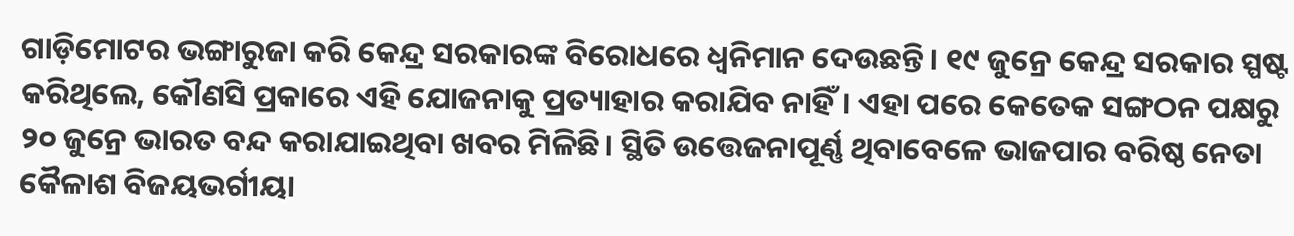ଗାଡ଼ିମୋଟର ଭଙ୍ଗାରୁଜା କରି କେନ୍ଦ୍ର ସରକାରଙ୍କ ବିରୋଧରେ ଧ୍ୱନିମାନ ଦେଉଛନ୍ତି। ୧୯ ଜୁନ୍ରେ କେନ୍ଦ୍ର ସରକାର ସ୍ପଷ୍ଟ କରିଥିଲେ, କୌଣସି ପ୍ରକାରେ ଏହି ଯୋଜନାକୁ ପ୍ରତ୍ୟାହାର କରାଯିବ ନାହିଁ। ଏହା ପରେ କେତେକ ସଙ୍ଗଠନ ପକ୍ଷରୁ ୨୦ ଜୁନ୍ରେ ଭାରତ ବନ୍ଦ କରାଯାଇଥିବା ଖବର ମିଳିଛି। ସ୍ଥିତି ଉତ୍ତେଜନାପୂର୍ଣ୍ଣ ଥିବାବେଳେ ଭାଜପାର ବରିଷ୍ଠ ନେତା କୈଳାଶ ବିଜୟଭର୍ଗୀୟା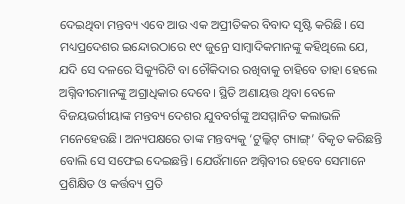ଦେଇଥିବା ମନ୍ତବ୍ୟ ଏବେ ଆଉ ଏକ ଅପ୍ରୀତିକର ବିବାଦ ସୃଷ୍ଟି କରିଛି। ସେ ମଧ୍ୟପ୍ରଦେଶର ଇନ୍ଦୋରଠାରେ ୧୯ ଜୁନ୍ରେ ସାମ୍ବାଦିକମାନଙ୍କୁ କହିଥିଲେ ଯେ, ଯଦି ସେ ଦଳରେ ସିକ୍ୟୁରିଟି ବା ଚୌକିଦାର ରଖିବାକୁ ଚାହିବେ ତାହା ହେଲେ ଅଗ୍ନିବୀରମାନଙ୍କୁ ଅଗ୍ରାଧିକାର ଦେବେ। ସ୍ଥିତି ଅଣାୟତ୍ତ ଥିବା ବେଳେ ବିଜୟଭର୍ଗୀୟାଙ୍କ ମନ୍ତବ୍ୟ ଦେଶର ଯୁବବର୍ଗଙ୍କୁ ଅସମ୍ମାନିତ କଲାଭଳି ମନେହେଉଛି। ଅନ୍ୟପକ୍ଷରେ ତାଙ୍କ ମନ୍ତବ୍ୟକୁ ‘ଟୁଲ୍କିଟ୍ ଗ୍ୟାଙ୍ଗ୍’ ବିକୃତ କରିଛନ୍ତି ବୋଲି ସେ ସଫେଇ ଦେଇଛନ୍ତି। ଯେଉଁମାନେ ଅଗ୍ନିବୀର ହେବେ ସେମାନେ ପ୍ରଶିକ୍ଷିତ ଓ କର୍ତ୍ତବ୍ୟ ପ୍ରତି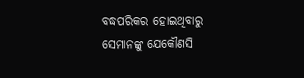ବଦ୍ଧପରିକର ହୋଇଥିବାରୁ ସେମାନଙ୍କୁ ଯେକୌଣସି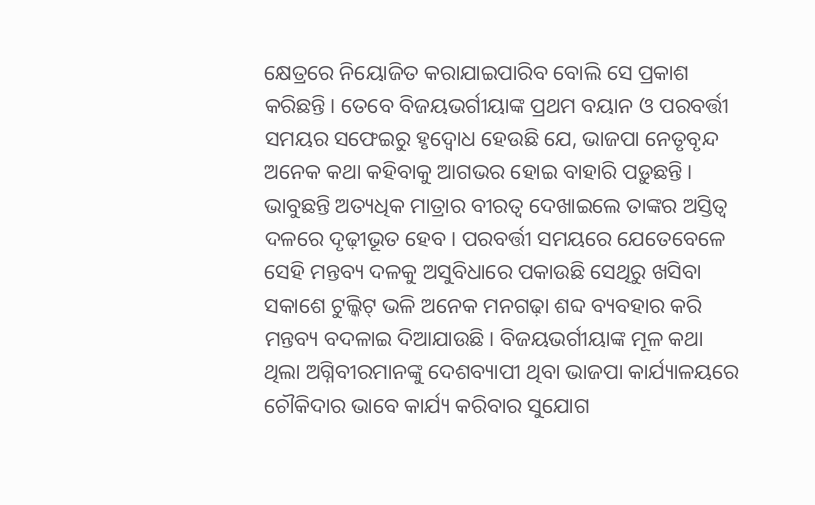କ୍ଷେତ୍ରରେ ନିୟୋଜିତ କରାଯାଇପାରିବ ବୋଲି ସେ ପ୍ରକାଶ କରିଛନ୍ତି। ତେବେ ବିଜୟଭର୍ଗୀୟାଙ୍କ ପ୍ରଥମ ବୟାନ ଓ ପରବର୍ତ୍ତୀ ସମୟର ସଫେଇରୁ ହୃଦ୍ବୋଧ ହେଉଛି ଯେ, ଭାଜପା ନେତୃବୃନ୍ଦ ଅନେକ କଥା କହିବାକୁ ଆଗଭର ହୋଇ ବାହାରି ପଡ଼ୁଛନ୍ତି। ଭାବୁଛନ୍ତି ଅତ୍ୟଧିକ ମାତ୍ରାର ବୀରତ୍ୱ ଦେଖାଇଲେ ତାଙ୍କର ଅସ୍ତିତ୍ୱ ଦଳରେ ଦୃଢ଼ୀଭୂତ ହେବ। ପରବର୍ତ୍ତୀ ସମୟରେ ଯେତେବେଳେ ସେହି ମନ୍ତବ୍ୟ ଦଳକୁ ଅସୁବିଧାରେ ପକାଉଛି ସେଥିରୁ ଖସିବା ସକାଶେ ଟୁଲ୍କିଟ୍ ଭଳି ଅନେକ ମନଗଢ଼ା ଶବ୍ଦ ବ୍ୟବହାର କରି ମନ୍ତବ୍ୟ ବଦଳାଇ ଦିଆଯାଉଛି। ବିଜୟଭର୍ଗୀୟାଙ୍କ ମୂଳ କଥା ଥିଲା ଅଗ୍ନିବୀରମାନଙ୍କୁ ଦେଶବ୍ୟାପୀ ଥିବା ଭାଜପା କାର୍ଯ୍ୟାଳୟରେ ଚୌକିଦାର ଭାବେ କାର୍ଯ୍ୟ କରିବାର ସୁଯୋଗ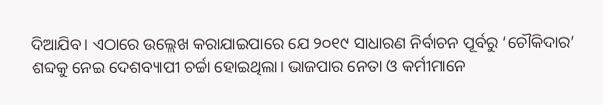ଦିଆଯିବ। ଏଠାରେ ଉଲ୍ଲେଖ କରାଯାଇପାରେ ଯେ ୨୦୧୯ ସାଧାରଣ ନିର୍ବାଚନ ପୂର୍ବରୁ ‘ଚୌକିଦାର’ ଶବ୍ଦକୁ ନେଇ ଦେଶବ୍ୟାପୀ ଚର୍ଚ୍ଚା ହୋଇଥିଲା। ଭାଜପାର ନେତା ଓ କର୍ମୀମାନେ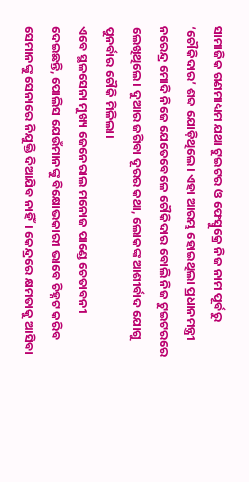ସାମାଜିକ ଗଣମାଧ୍ୟମ ଯଥା ଟୁଇଟର ଓ ଫେସ୍ବୁକ୍ରେ ନିଜ ନାମ ପୂର୍ବରୁ ‘ଚୌକିଦାର’ ଶବ୍ଦ ଯୋଡ଼ିଥିଲେ। ଏହା ଆରମ୍ଭ ହୋଇଥିଲା ପ୍ରଧାନମନ୍ତ୍ରୀ ନରେନ୍ଦ୍ର ମୋଦି ନିଜେ ଯେତେବେଳେ ଚୌକିଦାର ବୋଲି ନିଜ ଟୁଇଟରରେ ଲେଖିଥିଲେ। ଦୁଆର ଜଗିବା ଦୂରର କଥା, ଲୋକଙ୍କ ଆଶୀର୍ବାଦ ଯୋଗୁ ପୁନର୍ବାର ଚୌକି ମିଳିଲା।
ଏବେ ସ୍ଥଳସେନା ମୁଖ୍ୟ ଜେନେରାଲ ମନୋଜ ପାଣ୍ଡେ ଚେତାବନୀ ଦେଇଛନ୍ତି, ପୋଲିସ ଯେଉଁମାନଙ୍କୁ ବିକ୍ଷୋଭକାରୀ ଭାବେ ଚିହ୍ନଟ କରିବ ସେମାନଙ୍କୁ ସେନାରେ ନିଯୁକ୍ତି ଦିଆଯିବ ନାହିଁ। କେନ୍ଦ୍ରରେ କ୍ଷମତାକୁ ଆସିବା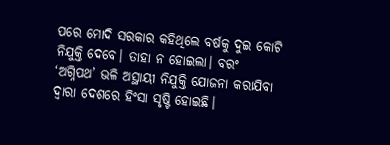ପରେ ମୋଦି ସରକାର କହିଥିଲେ ବର୍ଷକୁ ଦୁଇ କୋଟି ନିଯୁକ୍ତି ଦେବେ। ତାହା ନ ହୋଇଲା। ବରଂ ‘ଅଗ୍ନିପଥ’ ଭଳି ଅସ୍ଥାୟୀ ନିଯୁକ୍ତି ଯୋଜନା କରାଯିବା ଦ୍ୱାରା ଦେଶରେ ହିଂସା ସୃଷ୍ଟି ହୋଇଛି।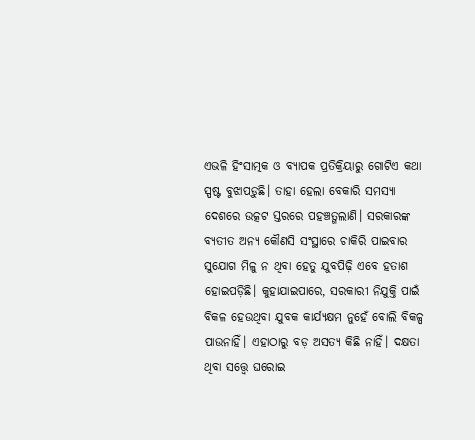ଏଭଳି ହିଂସାତ୍ମକ ଓ ବ୍ୟାପକ ପ୍ରତିକ୍ରିୟାରୁ ଗୋଟିଏ କଥା ସ୍ପଷ୍ଟ ବୁଝାପଡ଼ୁଛି। ତାହା ହେଲା ବେକାରି ସମସ୍ୟା ଦେଶରେ ଉତ୍କଟ ସ୍ତରରେ ପହଞ୍ଚତ୍ଗଲାଣି। ସରକାରଙ୍କ ବ୍ୟତୀତ ଅନ୍ୟ କୌଣସି ସଂସ୍ଥାରେ ଚାକିରି ପାଇବାର ସୁଯୋଗ ମିଳୁ ନ ଥିବା ହେତୁ ଯୁବପିଢ଼ି ଏବେ ହତାଶ ହୋଇପଡ଼ିଛି। କୁହାଯାଇପାରେ, ସରକାରୀ ନିଯୁକ୍ତି ପାଇଁ ବିକଳ ହେଉଥିବା ଯୁବକ କାର୍ଯ୍ୟକ୍ଷମ ନୁହେଁ ବୋଲି ବିକଳ୍ପ ପାଉନାହିଁ। ଏହାଠାରୁ ବଡ଼ ଅସତ୍ୟ କିଛି ନାହିଁ। ଦକ୍ଷତା ଥିବା ସତ୍ତ୍ୱେ ଘରୋଇ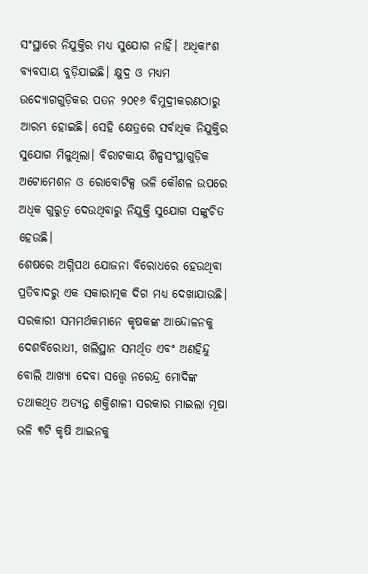ସଂସ୍ଥାରେ ନିଯୁକ୍ତିର ମଧ୍ୟ ସୁଯୋଗ ନାହିଁ। ଅଧିକାଂଶ ବ୍ୟବସାୟ ବୁଡ଼ିଯାଇଛି। କ୍ଷୁଦ୍ର ଓ ମଧ୍ୟମ ଉଦ୍ୟୋଗଗୁଡ଼ିକର ପତନ ୨୦୧୬ ବିମୁଦ୍ରୀକରଣଠାରୁ ଆରମ୍ଭ ହୋଇଛି। ସେହି କ୍ଷେତ୍ରରେ ସର୍ବାଧିକ ନିଯୁକ୍ତିର ସୁଯୋଗ ମିଳୁଥିଲା। ବିରାଟକାୟ ଶିଳ୍ପସଂସ୍ଥାଗୁଡ଼ିକ ଅଟୋମେଶନ ଓ ରୋବୋଟିକ୍ସ ଭଳି କୌଶଳ ଉପରେ ଅଧିକ ଗୁରୁତ୍ୱ ଦେଉଥିବାରୁ ନିଯୁକ୍ତି ସୁଯୋଗ ସଙ୍କୁଚିତ ହେଉଛି।
ଶେଷରେ ଅଗ୍ନିପଥ ଯୋଜନା ବିରୋଧରେ ହେଉଥିବା ପ୍ରତିବାଦରୁ ଏକ ସକାରାତ୍ମକ ଦିଗ ମଧ୍ୟ ଦେଖାଯାଉଛି। ସରକାରୀ ସମମର୍ଥକମାନେ କୃଷକଙ୍କ ଆନ୍ଦୋଳନକୁ ଦେଶବିରୋଧୀ, ଖଲିସ୍ଥାନ ସମର୍ଥିତ ଏବଂ ଅଣହିନ୍ଦୁ ବୋଲି ଆଖ୍ୟା ଦେବା ସତ୍ତ୍ୱେ ନରେନ୍ଦ୍ର ମୋଦିଙ୍କ ତଥାକଥିତ ଅତ୍ୟନ୍ତ ଶକ୍ତିଶାଳୀ ସରକାର ମାଇଲା ମୂଷା ଭଳି ୩ଟି କୃଷି ଆଇନକୁ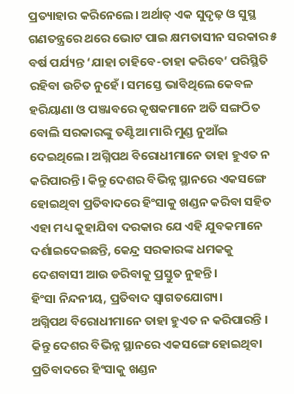ପ୍ରତ୍ୟାହାର କରିନେଲେ। ଅର୍ଥାତ୍ ଏକ ସୁଦୃଢ଼ ଓ ସୁସ୍ଥ ଗଣତନ୍ତ୍ରରେ ଥରେ ଭୋଟ ପାଇ କ୍ଷମତାସୀନ ସରକାର ୫ ବର୍ଷ ପର୍ଯ୍ୟନ୍ତ ‘ଯାହା ଚାହିବେ-ତାହା କରିବେ’ ପରିସ୍ଥିତି ରହିବା ଉଚିତ ନୁହେଁ। ସମସ୍ତେ ଭାବିଥିଲେ କେବଳ ହରିୟାଣା ଓ ପଞ୍ଜାବରେ କୃଷକମାନେ ଅତି ସଙ୍ଗଠିତ ବୋଲି ସରକାରଙ୍କୁ ତଣ୍ଟିଆ ମାରି ମୁଣ୍ଡ ନୁଆଁଇ ଦେଇଥିଲେ। ଅଗ୍ନିପଥ ବିରୋଧୀମାନେ ତାହା ହୁଏତ ନ କରିପାରନ୍ତି। କିନ୍ତୁ ଦେଶର ବିଭିନ୍ନ ସ୍ଥାନରେ ଏକସଙ୍ଗେ ହୋଇଥିବା ପ୍ରତିବାଦରେ ହିଂସାକୁ ଖଣ୍ଡନ କରିବା ସହିତ ଏହା ମଧ୍ୟ କୁହାଯିବା ଦରକାର ଯେ ଏହି ଯୁବକମାନେ ଦର୍ଶାଇଦେଇଛନ୍ତି, କେନ୍ଦ୍ର ସରକାରଙ୍କ ଧମକକୁ ଦେଶବାସୀ ଆଉ ଡରିବାକୁ ପ୍ରସ୍ତୁତ ନୁହନ୍ତି।
ହିଂସା ନିନ୍ଦନୀୟ, ପ୍ରତିବାଦ ସ୍ବାଗତଯୋଗ୍ୟ।
ଅଗ୍ନିପଥ ବିରୋଧୀମାନେ ତାହା ହୁଏତ ନ କରିପାରନ୍ତି । କିନ୍ତୁ ଦେଶର ବିଭିନ୍ନ ସ୍ଥାନରେ ଏକସଙ୍ଗେ ହୋଇଥିବା ପ୍ରତିବାଦରେ ହିଂସାକୁ ଖଣ୍ଡନ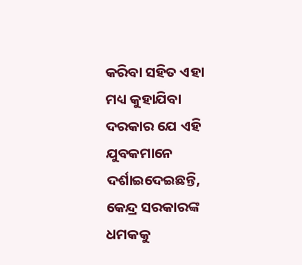କରିବା ସହିତ ଏହା ମଧ୍ୟ କୁହାଯିବା ଦରକାର ଯେ ଏହି ଯୁବକମାନେ ଦର୍ଶାଇଦେଇଛନ୍ତି, କେନ୍ଦ୍ର ସରକାରଙ୍କ ଧମକକୁ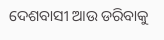ଦେଶବାସୀ ଆଉ ଡରିବାକୁ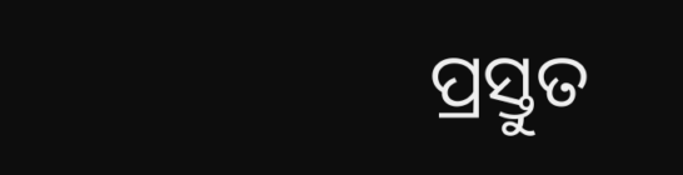ପ୍ରସ୍ତୁତ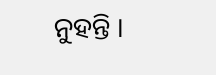ନୁହନ୍ତି ।